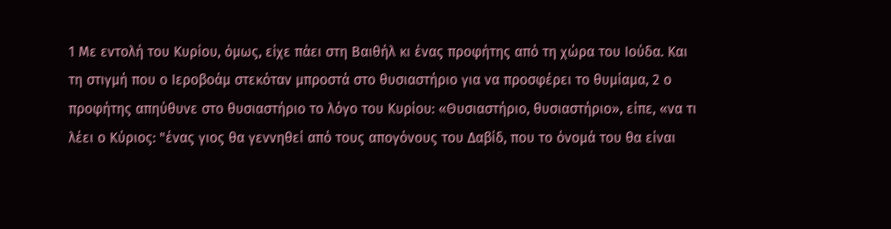1 Με εντολή του Κυρίου, όμως, είχε πάει στη Βαιθήλ κι ένας προφήτης από τη χώρα του Ιούδα. Και τη στιγμή που ο Ιεροβοάμ στεκόταν μπροστά στο θυσιαστήριο για να προσφέρει το θυμίαμα, 2 ο προφήτης απηύθυνε στο θυσιαστήριο το λόγο του Κυρίου: «Θυσιαστήριο, θυσιαστήριο», είπε, «να τι λέει ο Κύριος: "ένας γιος θα γεννηθεί από τους απογόνους του Δαβίδ, που το όνομά του θα είναι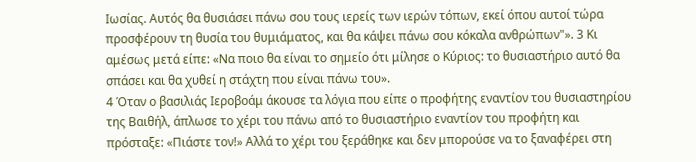Ιωσίας. Αυτός θα θυσιάσει πάνω σου τους ιερείς των ιερών τόπων, εκεί όπου αυτοί τώρα προσφέρουν τη θυσία του θυμιάματος, και θα κάψει πάνω σου κόκαλα ανθρώπων"». 3 Κι αμέσως μετά είπε: «Να ποιο θα είναι το σημείο ότι μίλησε ο Κύριος: το θυσιαστήριο αυτό θα σπάσει και θα χυθεί η στάχτη που είναι πάνω του».
4 Όταν ο βασιλιάς Ιεροβοάμ άκουσε τα λόγια που είπε ο προφήτης εναντίον του θυσιαστηρίου της Βαιθήλ, άπλωσε το χέρι του πάνω από το θυσιαστήριο εναντίον του προφήτη και πρόσταξε: «Πιάστε τον!» Αλλά το χέρι του ξεράθηκε και δεν μπορούσε να το ξαναφέρει στη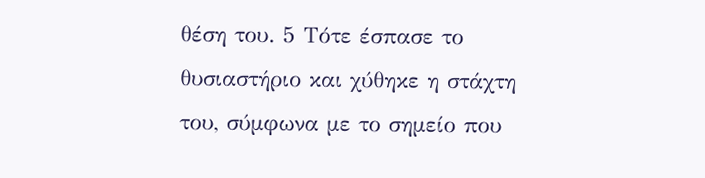θέση του. 5 Τότε έσπασε το θυσιαστήριο και χύθηκε η στάχτη του, σύμφωνα με το σημείο που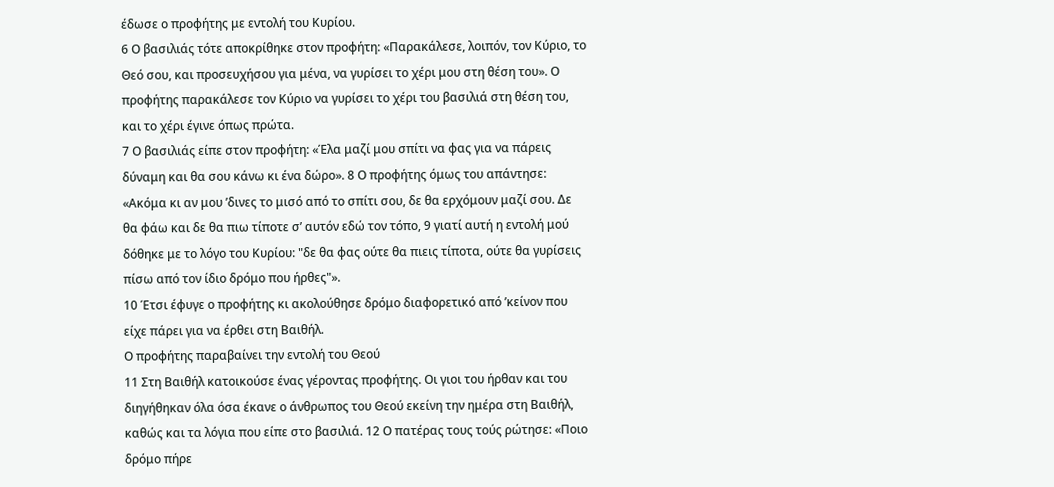έδωσε ο προφήτης με εντολή του Κυρίου.
6 Ο βασιλιάς τότε αποκρίθηκε στον προφήτη: «Παρακάλεσε, λοιπόν, τον Κύριο, το Θεό σου, και προσευχήσου για μένα, να γυρίσει το χέρι μου στη θέση του». Ο προφήτης παρακάλεσε τον Κύριο να γυρίσει το χέρι του βασιλιά στη θέση του, και το χέρι έγινε όπως πρώτα.
7 Ο βασιλιάς είπε στον προφήτη: «Έλα μαζί μου σπίτι να φας για να πάρεις δύναμη και θα σου κάνω κι ένα δώρο». 8 Ο προφήτης όμως του απάντησε: «Ακόμα κι αν μου ’δινες το μισό από το σπίτι σου, δε θα ερχόμουν μαζί σου. Δε θα φάω και δε θα πιω τίποτε σ’ αυτόν εδώ τον τόπο, 9 γιατί αυτή η εντολή μού δόθηκε με το λόγο του Κυρίου: "δε θα φας ούτε θα πιεις τίποτα, ούτε θα γυρίσεις πίσω από τον ίδιο δρόμο που ήρθες"».
10 Έτσι έφυγε ο προφήτης κι ακολούθησε δρόμο διαφορετικό από ’κείνον που είχε πάρει για να έρθει στη Βαιθήλ.
Ο προφήτης παραβαίνει την εντολή του Θεού
11 Στη Βαιθήλ κατοικούσε ένας γέροντας προφήτης. Οι γιοι του ήρθαν και του διηγήθηκαν όλα όσα έκανε ο άνθρωπος του Θεού εκείνη την ημέρα στη Βαιθήλ, καθώς και τα λόγια που είπε στο βασιλιά. 12 Ο πατέρας τους τούς ρώτησε: «Ποιο δρόμο πήρε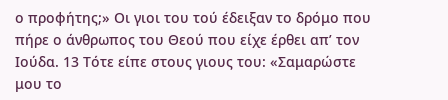ο προφήτης;» Οι γιοι του τού έδειξαν το δρόμο που πήρε ο άνθρωπος του Θεού που είχε έρθει απ’ τον Ιούδα. 13 Τότε είπε στους γιους του: «Σαμαρώστε μου το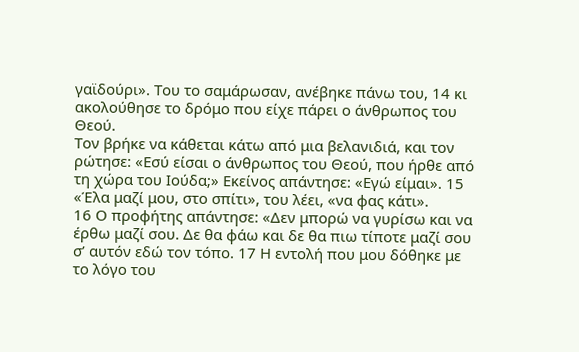γαϊδούρι». Του το σαμάρωσαν, ανέβηκε πάνω του, 14 κι ακολούθησε το δρόμο που είχε πάρει ο άνθρωπος του Θεού.
Τον βρήκε να κάθεται κάτω από μια βελανιδιά, και τον ρώτησε: «Εσύ είσαι ο άνθρωπος του Θεού, που ήρθε από τη χώρα του Ιούδα;» Εκείνος απάντησε: «Εγώ είμαι». 15 «Έλα μαζί μου, στο σπίτι», του λέει, «να φας κάτι».
16 Ο προφήτης απάντησε: «Δεν μπορώ να γυρίσω και να έρθω μαζί σου. Δε θα φάω και δε θα πιω τίποτε μαζί σου σ’ αυτόν εδώ τον τόπο. 17 Η εντολή που μου δόθηκε με το λόγο του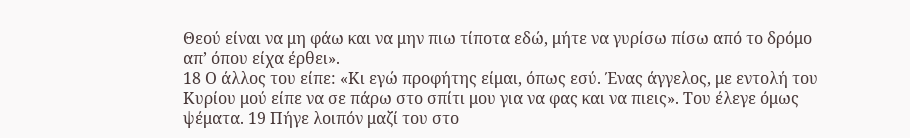Θεού είναι να μη φάω και να μην πιω τίποτα εδώ, μήτε να γυρίσω πίσω από το δρόμο απ’ όπου είχα έρθει».
18 Ο άλλος του είπε: «Κι εγώ προφήτης είμαι, όπως εσύ. Ένας άγγελος, με εντολή του Κυρίου μού είπε να σε πάρω στο σπίτι μου για να φας και να πιεις». Του έλεγε όμως ψέματα. 19 Πήγε λοιπόν μαζί του στο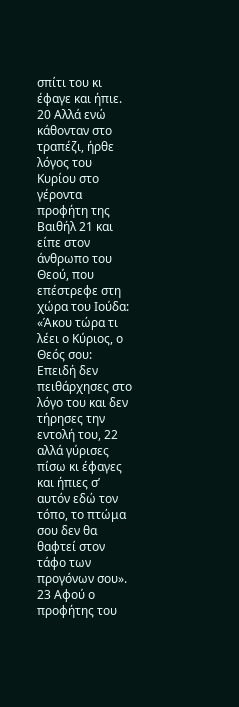σπίτι του κι έφαγε και ήπιε.
20 Αλλά ενώ κάθονταν στο τραπέζι, ήρθε λόγος του Κυρίου στο γέροντα προφήτη της Βαιθήλ 21 και είπε στον άνθρωπο του Θεού, που επέστρεφε στη χώρα του Ιούδα: «Άκου τώρα τι λέει ο Κύριος, ο Θεός σου: Επειδή δεν πειθάρχησες στο λόγο του και δεν τήρησες την εντολή του, 22 αλλά γύρισες πίσω κι έφαγες και ήπιες σ’ αυτόν εδώ τον τόπο, το πτώμα σου δεν θα θαφτεί στον τάφο των προγόνων σου».
23 Αφού ο προφήτης του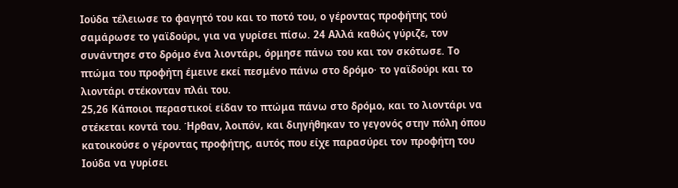Ιούδα τέλειωσε το φαγητό του και το ποτό του, ο γέροντας προφήτης τού σαμάρωσε το γαϊδούρι, για να γυρίσει πίσω. 24 Αλλά καθώς γύριζε, τον συνάντησε στο δρόμο ένα λιοντάρι, όρμησε πάνω του και τον σκότωσε. Το πτώμα του προφήτη έμεινε εκεί πεσμένο πάνω στο δρόμο· το γαϊδούρι και το λιοντάρι στέκονταν πλάι του.
25,26 Κάποιοι περαστικοί είδαν το πτώμα πάνω στο δρόμο, και το λιοντάρι να στέκεται κοντά του. Ήρθαν, λοιπόν, και διηγήθηκαν το γεγονός στην πόλη όπου κατοικούσε ο γέροντας προφήτης, αυτός που είχε παρασύρει τον προφήτη του Ιούδα να γυρίσει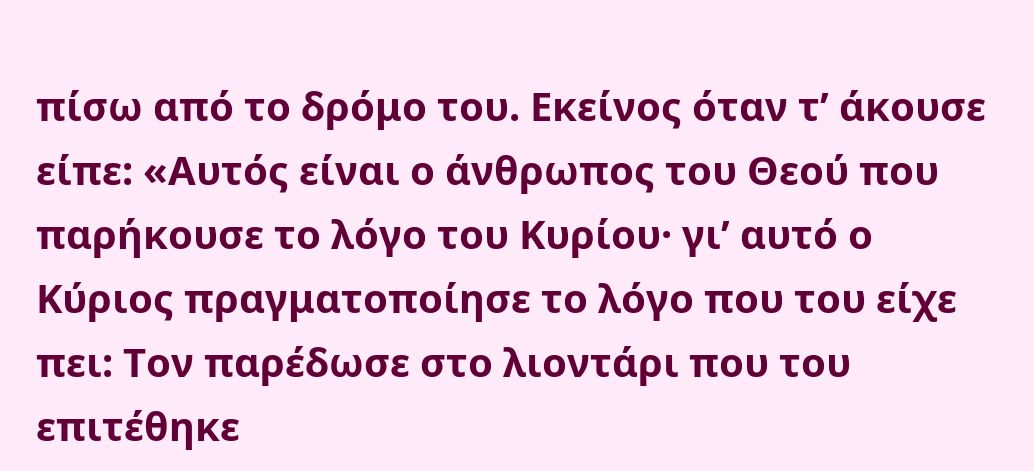πίσω από το δρόμο του. Εκείνος όταν τ’ άκουσε είπε: «Αυτός είναι ο άνθρωπος του Θεού που παρήκουσε το λόγο του Κυρίου· γι’ αυτό ο Κύριος πραγματοποίησε το λόγο που του είχε πει: Τον παρέδωσε στο λιοντάρι που του επιτέθηκε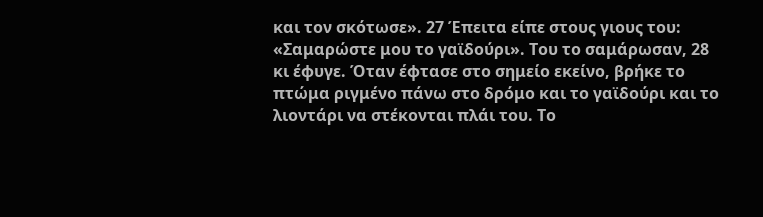και τον σκότωσε». 27 Έπειτα είπε στους γιους του: «Σαμαρώστε μου το γαϊδούρι». Του το σαμάρωσαν, 28 κι έφυγε. Όταν έφτασε στο σημείο εκείνο, βρήκε το πτώμα ριγμένο πάνω στο δρόμο και το γαϊδούρι και το λιοντάρι να στέκονται πλάι του. Το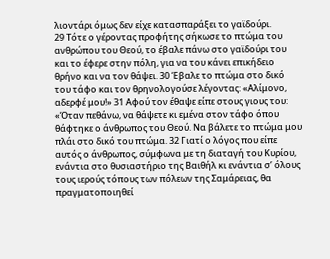λιοντάρι όμως δεν είχε κατασπαράξει το γαϊδούρι.
29 Τότε ο γέροντας προφήτης σήκωσε το πτώμα του ανθρώπου του Θεού, το έβαλε πάνω στο γαϊδούρι του και το έφερε στην πόλη, για να του κάνει επικήδειο θρήνο και να τον θάψει. 30 Έβαλε το πτώμα στο δικό του τάφο και τον θρηνολογούσε λέγοντας: «Αλίμονο, αδερφέ μου!» 31 Αφού τον έθαψε είπε στους γιους του: «Όταν πεθάνω, να θάψετε κι εμένα στον τάφο όπου θάφτηκε ο άνθρωπος του Θεού. Να βάλετε το πτώμα μου πλάι στο δικό του πτώμα. 32 Γιατί ο λόγος που είπε αυτός ο άνθρωπος, σύμφωνα με τη διαταγή του Κυρίου, ενάντια στο θυσιαστήριο της Βαιθήλ κι ενάντια σ’ όλους τους ιερούς τόπους των πόλεων της Σαμάρειας, θα πραγματοποιηθεί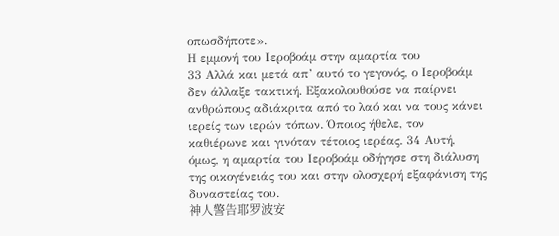οπωσδήποτε».
Η εμμονή του Ιεροβοάμ στην αμαρτία του
33 Αλλά και μετά απ’ αυτό το γεγονός, ο Ιεροβοάμ δεν άλλαξε τακτική. Εξακολουθούσε να παίρνει ανθρώπους αδιάκριτα από το λαό και να τους κάνει ιερείς των ιερών τόπων. Όποιος ήθελε, τον καθιέρωνε και γινόταν τέτοιος ιερέας. 34 Αυτή, όμως, η αμαρτία του Ιεροβοάμ οδήγησε στη διάλυση της οικογένειάς του και στην ολοσχερή εξαφάνιση της δυναστείας του.
神人警告耶罗波安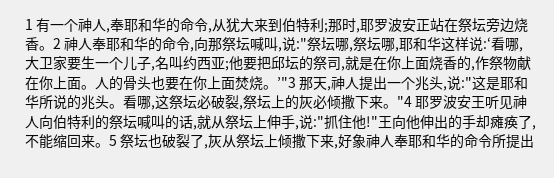1 有一个神人,奉耶和华的命令,从犹大来到伯特利;那时,耶罗波安正站在祭坛旁边烧香。2 神人奉耶和华的命令,向那祭坛喊叫,说:"祭坛哪,祭坛哪,耶和华这样说:‘看哪,大卫家要生一个儿子,名叫约西亚;他要把邱坛的祭司,就是在你上面烧香的,作祭物献在你上面。人的骨头也要在你上面焚烧。’"3 那天,神人提出一个兆头,说:"这是耶和华所说的兆头。看哪,这祭坛必破裂,祭坛上的灰必倾撒下来。"4 耶罗波安王听见神人向伯特利的祭坛喊叫的话,就从祭坛上伸手,说:"抓住他!"王向他伸出的手却瘫痪了,不能缩回来。5 祭坛也破裂了,灰从祭坛上倾撒下来,好象神人奉耶和华的命令所提出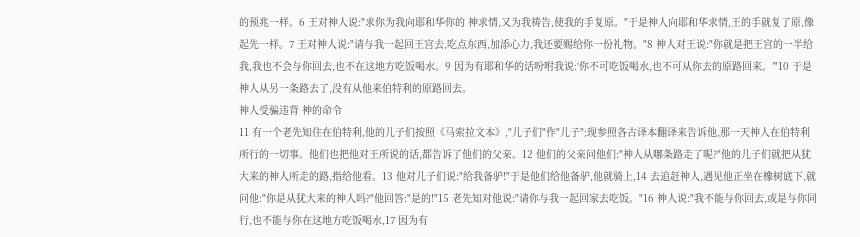的预兆一样。6 王对神人说:"求你为我向耶和华你的 神求情,又为我祷告,使我的手复原。"于是神人向耶和华求情,王的手就复了原,像起先一样。7 王对神人说:"请与我一起回王宫去,吃点东西,加添心力,我还要赐给你一份礼物。"8 神人对王说:"你就是把王宫的一半给我,我也不会与你回去,也不在这地方吃饭喝水。9 因为有耶和华的话吩咐我说:‘你不可吃饭喝水,也不可从你去的原路回来。’"10 于是神人从另一条路去了,没有从他来伯特利的原路回去。
神人受骗违背 神的命令
11 有一个老先知住在伯特利,他的儿子们按照《马索拉文本》,"儿子们"作"儿子";现参照各古译本翻译来告诉他,那一天神人在伯特利所行的一切事。他们也把他对王所说的话,都告诉了他们的父亲。12 他们的父亲问他们:"神人从哪条路走了呢?"他的儿子们就把从犹大来的神人所走的路,指给他看。13 他对儿子们说:"给我备驴!"于是他们给他备驴,他就骑上,14 去追赶神人,遇见他正坐在橡树底下,就问他:"你是从犹大来的神人吗?"他回答:"是的!"15 老先知对他说:"请你与我一起回家去吃饭。"16 神人说:"我不能与你回去,或是与你同行,也不能与你在这地方吃饭喝水,17 因为有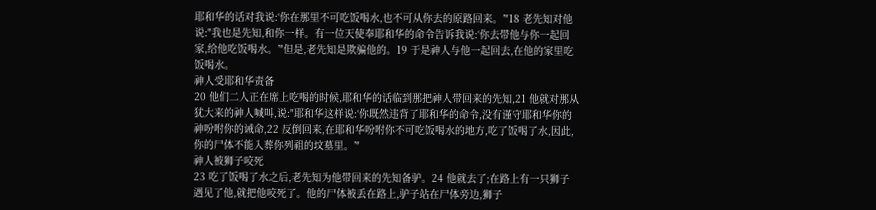耶和华的话对我说:‘你在那里不可吃饭喝水,也不可从你去的原路回来。’"18 老先知对他说:"我也是先知,和你一样。有一位天使奉耶和华的命令告诉我说:‘你去带他与你一起回家,给他吃饭喝水。’"但是,老先知是欺骗他的。19 于是神人与他一起回去,在他的家里吃饭喝水。
神人受耶和华责备
20 他们二人正在席上吃喝的时候,耶和华的话临到那把神人带回来的先知,21 他就对那从犹大来的神人喊叫,说:"耶和华这样说:‘你既然违背了耶和华的命令,没有谨守耶和华你的 神吩咐你的诫命,22 反倒回来,在耶和华吩咐你不可吃饭喝水的地方,吃了饭喝了水,因此,你的尸体不能入葬你列祖的坟墓里。’"
神人被狮子咬死
23 吃了饭喝了水之后,老先知为他带回来的先知备驴。24 他就去了;在路上有一只狮子遇见了他,就把他咬死了。他的尸体被丢在路上,驴子站在尸体旁边,狮子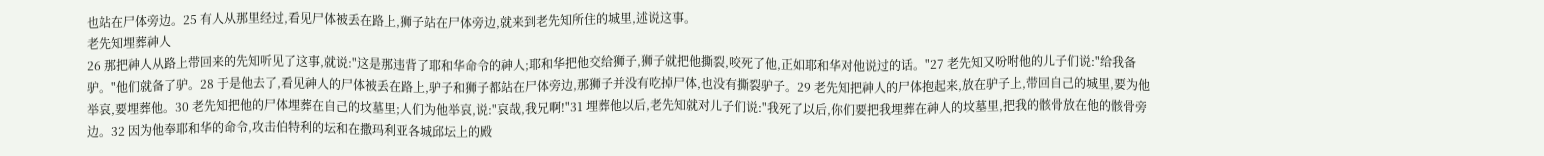也站在尸体旁边。25 有人从那里经过,看见尸体被丢在路上,狮子站在尸体旁边,就来到老先知所住的城里,述说这事。
老先知埋葬神人
26 那把神人从路上带回来的先知听见了这事,就说:"这是那违背了耶和华命令的神人;耶和华把他交给狮子,狮子就把他撕裂,咬死了他,正如耶和华对他说过的话。"27 老先知又吩咐他的儿子们说:"给我备驴。"他们就备了驴。28 于是他去了,看见神人的尸体被丢在路上,驴子和狮子都站在尸体旁边,那狮子并没有吃掉尸体,也没有撕裂驴子。29 老先知把神人的尸体抱起来,放在驴子上,带回自己的城里,要为他举哀,要埋葬他。30 老先知把他的尸体埋葬在自己的坟墓里;人们为他举哀,说:"哀哉,我兄啊!"31 埋葬他以后,老先知就对儿子们说:"我死了以后,你们要把我埋葬在神人的坟墓里,把我的骸骨放在他的骸骨旁边。32 因为他奉耶和华的命令,攻击伯特利的坛和在撒玛利亚各城邱坛上的殿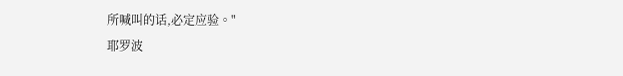所喊叫的话,必定应验。"
耶罗波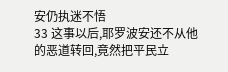安仍执迷不悟
33 这事以后,耶罗波安还不从他的恶道转回,竟然把平民立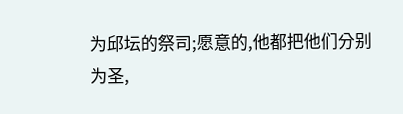为邱坛的祭司;愿意的,他都把他们分别为圣,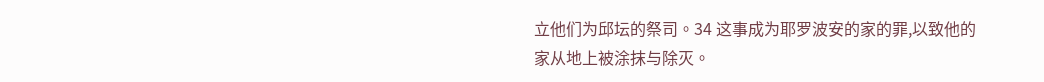立他们为邱坛的祭司。34 这事成为耶罗波安的家的罪,以致他的家从地上被涂抹与除灭。